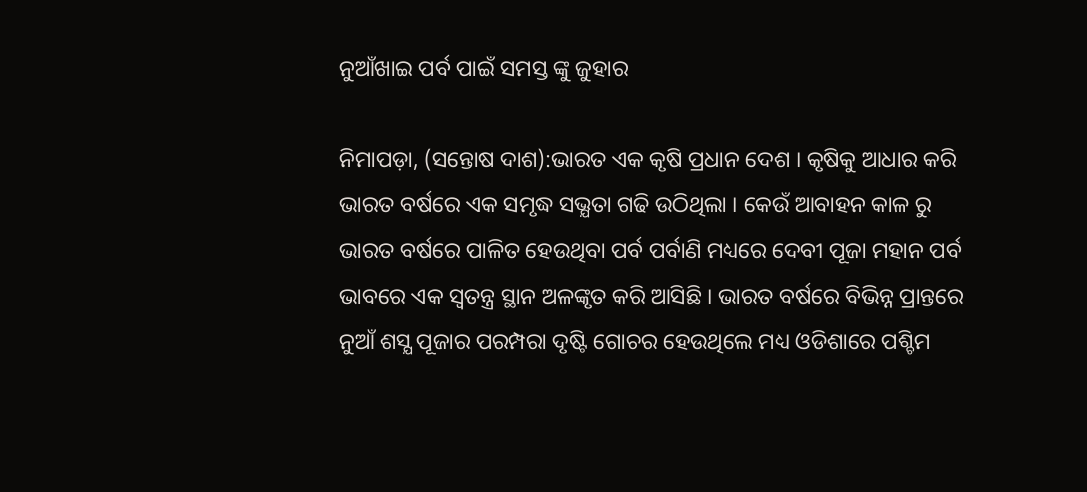ନୁଆଁଖାଇ ପର୍ବ ପାଇଁ ସମସ୍ତ ଙ୍କୁ ଜୁହାର

ନିମାପଡ଼ା, (ସନ୍ତୋଷ ଦାଶ):ଭାରତ ଏକ କୃଷି ପ୍ରଧାନ ଦେଶ । କୃଷିକୁ ଆଧାର କରି ଭାରତ ବର୍ଷରେ ଏକ ସମୃଦ୍ଧ ସଭ୍ଯତା ଗଢି ଉଠିଥିଲା । କେଉଁ ଆବାହନ କାଳ ରୁ ଭାରତ ବର୍ଷରେ ପାଳିତ ହେଉଥିବା ପର୍ବ ପର୍ବାଣି ମଧ୍ୟରେ ଦେବୀ ପୂଜା ମହାନ ପର୍ବ ଭାବରେ ଏକ ସ୍ବତନ୍ତ୍ର ସ୍ଥାନ ଅଳଙ୍କୃତ କରି ଆସିଛି । ଭାରତ ବର୍ଷରେ ବିଭିନ୍ନ ପ୍ରାନ୍ତରେ ନୁଆଁ ଶସ୍ଯ ପୂଜାର ପରମ୍ପରା ଦୃଷ୍ଟି ଗୋଚର ହେଉଥିଲେ ମଧ୍ୟ ଓଡିଶାରେ ପଶ୍ଚିମ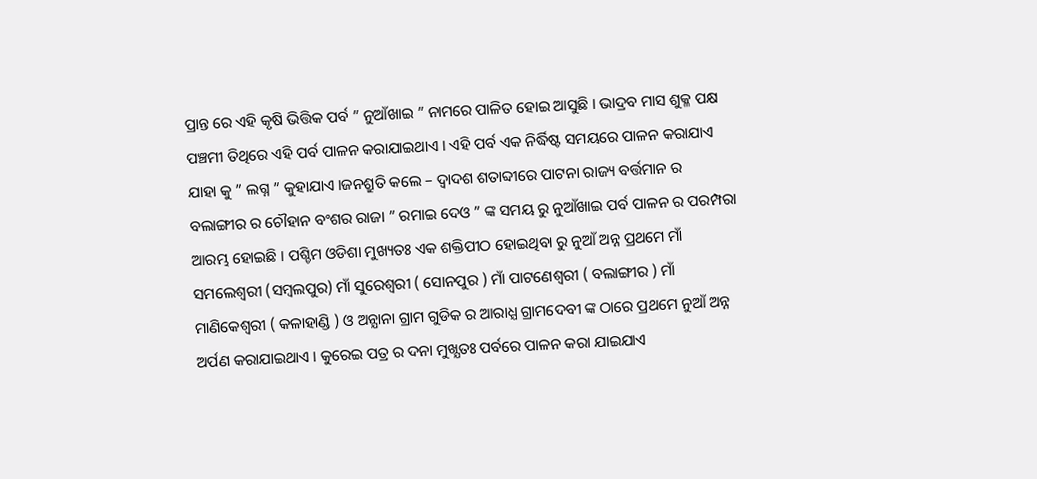ପ୍ରାନ୍ତ ରେ ଏହି କୃଷି ଭିତ୍ତିକ ପର୍ବ ” ନୁଆଁଖାଇ ” ନାମରେ ପାଳିତ ହୋଇ ଆସୁଛି । ଭାଦ୍ରବ ମାସ ଶୁକ୍ଳ ପକ୍ଷ ପଞ୍ଚମୀ ତିଥିରେ ଏହି ପର୍ବ ପାଳନ କରାଯାଇଥାଏ । ଏହି ପର୍ବ ଏକ ନିର୍ଦ୍ଧିଷ୍ଟ ସମୟରେ ପାଳନ କରାଯାଏ ଯାହା କୁ ” ଲଗ୍ନ ” କୁହାଯାଏ ।ଜନଶ୍ରୁତି କଲେ – ଦ୍ବାଦଶ ଶତାବ୍ଦୀରେ ପାଟନା ରାଜ୍ୟ ବର୍ତ୍ତମାନ ର ବଲାଙ୍ଗୀର ର ଚୌହାନ ବଂଶର ରାଜା ” ରମାଇ ଦେଓ ” ଙ୍କ ସମୟ ରୁ ନୁଆଁଖାଇ ପର୍ବ ପାଳନ ର ପରମ୍ପରା ଆରମ୍ଭ ହୋଇଛି । ପଶ୍ଚିମ ଓଡିଶା ମୁଖ୍ୟତଃ ଏକ ଶକ୍ତିପୀଠ ହୋଇଥିବା ରୁ ନୁଆଁ ଅନ୍ନ ପ୍ରଥମେ ମାଁ ସମଲେଶ୍ବରୀ (ସମ୍ବଲପୁର) ମାଁ ସୁରେଶ୍ବରୀ ( ସୋନପୁର ) ମାଁ ପାଟଣେଶ୍ବରୀ ( ବଲାଙ୍ଗୀର ) ମାଁ ମାଣିକେଶ୍ବରୀ ( କଳାହାଣ୍ଡି ) ଓ ଅନ୍ଯାନା ଗ୍ରାମ ଗୁଡିକ ର ଆରାଧ୍ଯ ଗ୍ରାମଦେବୀ ଙ୍କ ଠାରେ ପ୍ରଥମେ ନୁଆଁ ଅନ୍ନ ଅର୍ପଣ କରାଯାଇଥାଏ । କୁରେଇ ପତ୍ର ର ଦନା ମୁଖ୍ଯତଃ ପର୍ବରେ ପାଳନ କରା ଯାଇଯାଏ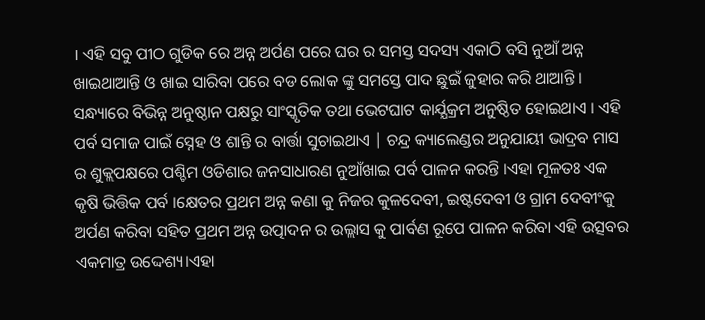। ଏହି ସବୁ ପୀଠ ଗୁଡିକ ରେ ଅନ୍ନ ଅର୍ପଣ ପରେ ଘର ର ସମସ୍ତ ସଦସ୍ୟ ଏକାଠି ବସି ନୁଆଁ ଅନ୍ନ ଖାଇଥାଆନ୍ତି ଓ ଖାଇ ସାରିବା ପରେ ବଡ ଲୋକ ଙ୍କୁ ସମସ୍ତେ ପାଦ ଛୁଇଁ ଜୁହାର କରି ଥାଆନ୍ତି । ସନ୍ଧ୍ୟାରେ ବିଭିନ୍ନ ଅନୁଷ୍ଠାନ ପକ୍ଷରୁ ସାଂସ୍କୃତିକ ତଥା ଭେଟଘାଟ କାର୍ଯ୍ଯକ୍ରମ ଅନୁଷ୍ଠିତ ହୋଇଥାଏ । ଏହି ପର୍ବ ସମାଜ ପାଇଁ ସ୍ନେହ ଓ ଶାନ୍ତି ର ବାର୍ତ୍ତା ସୁଚାଇଥାଏ | ଚନ୍ଦ୍ର କ୍ୟାଲେଣ୍ଡର ଅନୁଯାୟୀ ଭାଦ୍ରବ ମାସ ର ଶୁକ୍ଲପକ୍ଷରେ ପଶ୍ଚିମ ଓଡିଶାର ଜନସାଧାରଣ ନୁଆଁଖାଇ ପର୍ବ ପାଳନ କରନ୍ତି ।ଏହା ମୂଳତଃ ଏକ କୃଷି ଭିତ୍ତିକ ପର୍ବ ।କ୍ଷେତର ପ୍ରଥମ ଅନ୍ନ କଣା କୁ ନିଜର କୁଳଦେବୀ, ଇଷ୍ଟଦେବୀ ଓ ଗ୍ରାମ ଦେବୀଂକୁ ଅର୍ପଣ କରିବା ସହିତ ପ୍ରଥମ ଅନ୍ନ ଉତ୍ପାଦନ ର ଉଲ୍ଲାସ କୁ ପାର୍ବଣ ରୂପେ ପାଳନ କରିବା ଏହି ଉତ୍ସବର ଏକମାତ୍ର ଉଦ୍ଦେଶ୍ୟ।ଏହା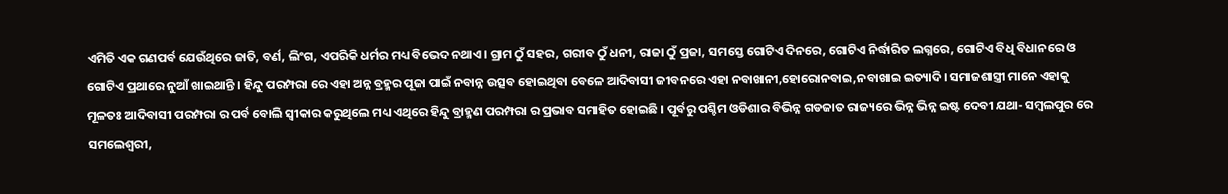ଏମିତି ଏକ ଗଣପର୍ବ ଯେଉଁଥିରେ ଜାତି, ବର୍ଣ, ଲିଂଗ, ଏପରିକି ଧର୍ମର ମଧ୍ୟ ବିଭେଦ ନଥାଏ। ଗ୍ରାମ ଠୁଁ ସହର, ଗରୀବ ଠୁଁ ଧନୀ, ରାଜା ଠୁଁ ପ୍ରଜା, ସମସ୍ତେ ଗୋଟିଏ ଦିନରେ, ଗୋଟିଏ ନିର୍ଦ୍ଧାରିତ ଲଗ୍ନରେ, ଗୋଟିଏ ବିଧି ବିଧାନରେ ଓ ଗୋଟିଏ ପ୍ରଥାରେ ନୁଆଁ ଖାଇଥାନ୍ତି । ହିନ୍ଦୁ ପରମ୍ପରା ରେ ଏହା ଅନ୍ନ ବ୍ରହ୍ମର ପୂଜା ପାଇଁ ନବାନ୍ନ ଉତ୍ସବ ହୋଇଥିବା ବେଳେ ଆଦିବାସୀ ଜୀବନରେ ଏହା ନବାଖାନୀ,ହୋରୋନବାଇ,ନବାଖାଇ ଇତ୍ୟାଦି। ସମାଜଶାସ୍ତ୍ରୀ ମାନେ ଏହାକୁ ମୂଳତଃ ଆଦିବାସୀ ପରମ୍ପରା ର ପର୍ବ ବୋଲି ସ୍ଵୀକାର କରୁଥିଲେ ମଧ୍ୟ ଏଥିରେ ହିନ୍ଦୁ ବ୍ରାହ୍ମଣ ପରମ୍ପରା ର ପ୍ରଭାବ ସମାହିତ ହୋଇଛି । ପୂର୍ବରୁ ପଶ୍ଚିମ ଓଡିଶାର ବିଭିନ୍ନ ଗଡଜାତ ରାଜ୍ୟରେ ଭିନ୍ନ ଭିନ୍ନ ଇଷ୍ଟ ଦେବୀ ଯଥା- ସମ୍ବଲପୁର ରେ ସମଲେଶ୍ବରୀ,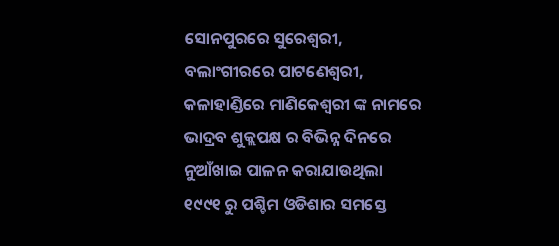ସୋନପୁରରେ ସୁରେଶ୍ଵରୀ, ବଲାଂଗୀରରେ ପାଟଣେଶ୍ଵରୀ, କଳାହାଣ୍ଡିରେ ମାଣିକେଶ୍ଵରୀ ଙ୍କ ନାମରେ ଭାଦ୍ରବ ଶୁକ୍ଲପକ୍ଷ ର ବିଭିନ୍ନ ଦିନରେ ନୁଆଁଖାଇ ପାଳନ କରାଯାଉଥିଲା ୧୯୯୧ ରୁ ପଶ୍ଚିମ ଓଡିଶାର ସମସ୍ତେ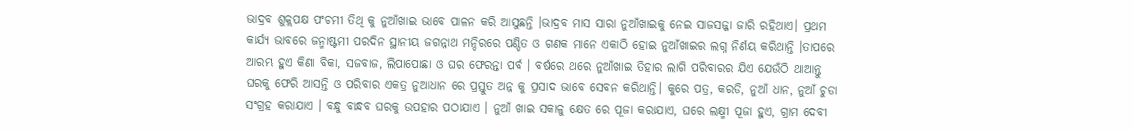ଭାଦ୍ରବ ଶୁକ୍ଲପକ୍ଷ ପଂଚମୀ ତିଥି କୁ ନୁଆଁଖାଇ ଭାବେ ପାଳନ କରି ଆସୁଛନ୍ତି ।ଭାଦ୍ରବ ମାସ ସାରା ନୁଆଁଖାଇକୁ ନେଇ ସାଜସଜ୍ଜା ଜାରି ରହିଥାଏ। ପ୍ରଥମ କାର୍ଯ୍ୟ ଭାବରେ ଜନ୍ମାଷ୍ଟମୀ ପରଦିନ ସ୍ଥାନୀୟ ଜଗନ୍ନାଥ ମନ୍ଦିରରେ ପଣ୍ଡିତ ଓ ଗଣକ ମାନେ ଏକାଠି ହୋଇ ନୁଆଁଖାଇର ଲଗ୍ନ ନିର୍ଣୟ କରିଥାନ୍ତି ।ତାପରେ ଆରମ୍ଭ ହୁଏ କିଣା ବିକା, ସଜବାଜ, ଲିପାପୋଛା ଓ ଘର ଫେରନ୍ତା ପର୍ବ । ବର୍ଷରେ ଥରେ ନୁଆଁଖାଇ ତିହାର ଲାଗି ପରିବାରର ଯିଏ ଯେଉଁଠି ଥାଆନ୍ତୁ ଘରକୁ ଫେରି ଆସନ୍ତି ଓ ପରିବାର ଏକତ୍ର ନୁଆଧାନ ରେ ପ୍ରସ୍ତୁତ ଅନ୍ନ କୁ ପ୍ରସାଦ ଭାବେ ସେବନ କରିଥାନ୍ତି। କୁରେ ପତ୍ର, କରଡି, ନୁଆଁ ଧାନ, ନୁଆଁ ଚୁଡା ସଂଗ୍ରହ କରାଯାଏ । ବନ୍ଧୁ ବାନ୍ଧବ ଘରକୁ ଉପହାର ପଠାଯାଏ । ନୁଆଁ ଖାଇ ସକାଳୁ କ୍ଷେତ ରେ ପୂଜା କରାଯାଏ, ଘରେ ଲକ୍ଷ୍ମୀ ପୂଜା ହୁଏ, ଗ୍ରାମ ଦେବୀ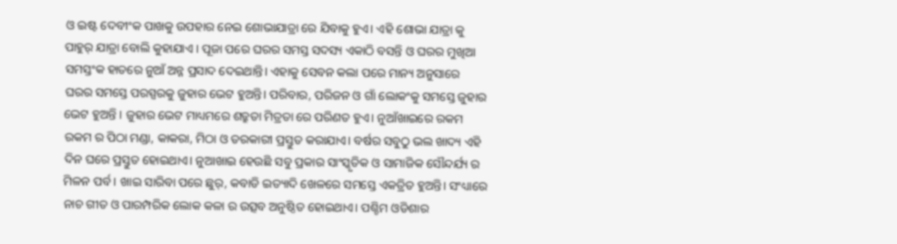ଓ ଇଷ୍ଟ ଦେବୀଂକ ପାଖକୁ ଉପହାର ନେଇ ଶୋଭାଯାତ୍ରା ରେ ଯିବାକୁ ହୁଏ। ଏହି ଶୋଭା ଯାତ୍ରା କୁ ପାହୁର୍ ଯାତ୍ରା ବୋଲି କୁହାଯାଏ । ପୂଜା ପରେ ଘରର ସମସ୍ତ ସଦସ୍ୟ ଏକାଠି ବସନ୍ତି ଓ ଘରର ମୁଖିଆ ସମସ୍ତଂକ ହାତରେ ନୁଆଁ ଅନ୍ନ ପ୍ରସାଦ ଦେଇଥାନ୍ତି। ଏହାକୁ ସେବନ କଲା ପରେ ମାନ୍ୟ ଅନୁସାରେ ଘରର ସମସ୍ତେ ପରସ୍ପରକୁ ଜୁହାର ଭେଟ ହୁଅନ୍ତି। ପରିବାର, ପରିଜନ ଓ ଗାଁ ଲୋକଂକୁ ସମସ୍ତେ ଜୁହାର ଭେଟ ହୁଅନ୍ତି । ଜୁହାର ଭେଟ ମାଧ୍ୟମରେ ଶତ୍ରୁତା ମିତ୍ରତା ରେ ପରିଣତ ହୁଏ। ନୁଆଁଖାଇରେ ରକମ ରକମ ର ପିଠା ମଣ୍ଡା, କାକରା, ମିଠା ଓ ତରକାରୀ ପ୍ରସ୍ତୁତ କରାଯାଏ। ବର୍ଷର ସବୁଠୁ ଭଲ ଖାଦ୍ୟ ଏହି ଦିନ ଘରେ ପ୍ରସ୍ତୁତ ହୋଇଥାଏ। ନୁଆଖାଇ ହେଉଛି ସବୁ ପ୍ରକାର ସାଂସ୍କୃତିକ ଓ ସାମାଜିକ ସୌନ୍ଦର୍ଯ୍ୟ ର ମିଳନ ପର୍ବ । ଖାଇ ସାରିବା ପରେ ଛୁର୍, କବାଡି ଇତ୍ୟାଦି ଖେଳରେ ସମସ୍ତେ ଏକତ୍ରିତ ହୁଅନ୍ତି। ସଂଧ୍ୟାରେ ନାଚ ଗୀତ ଓ ପାରମ୍ପରିକ ଲୋକ କଳା ର ଉତ୍ସବ ଅନୁଷ୍ଠିତ ହୋଇଥାଏ। ପଶ୍ଚିମ ଓଡିଶାର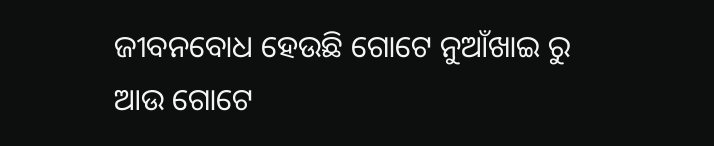ଜୀବନବୋଧ ହେଉଛି ଗୋଟେ ନୁଆଁଖାଇ ରୁ ଆଉ ଗୋଟେ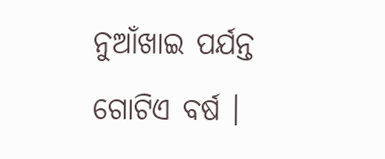ନୁଆଁଖାଇ ପର୍ଯନ୍ତ ଗୋଟିଏ ବର୍ଷ ।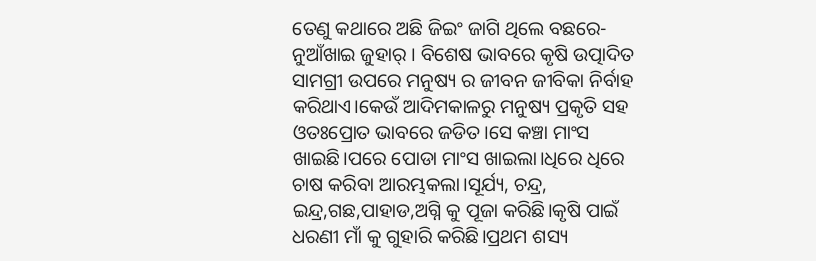ତେଣୁ କଥାରେ ଅଛି ଜିଇଂ ଜାଗି ଥିଲେ ବଛରେ- ନୁଆଁଖାଇ ଜୁହାର୍ । ବିଶେଷ ଭାବରେ କୃଷି ଉତ୍ପାଦିତ ସାମଗ୍ରୀ ଉପରେ ମନୁଷ୍ୟ ର ଜୀବନ ଜୀବିକା ନିର୍ବାହ କରିଥାଏ।କେଉଁ ଆଦିମକାଳରୁ ମନୁଷ୍ୟ ପ୍ରକୃତି ସହ ଓତଃପ୍ରୋତ ଭାବରେ ଜଡିତ।ସେ କଞ୍ଚା ମାଂସ ଖାଇଛି।ପରେ ପୋଡା ମାଂସ ଖାଇଲା।ଧିରେ ଧିରେ ଚାଷ କରିବା ଆରମ୍ଭକଲା।ସୂର୍ଯ୍ୟ, ଚନ୍ଦ୍ର, ଇନ୍ଦ୍ର,ଗଛ,ପାହାଡ,ଅଗ୍ନି କୁ ପୂଜା କରିଛି।କୃଷି ପାଇଁ ଧରଣୀ ମାଁ କୁ ଗୁହାରି କରିଛି।ପ୍ରଥମ ଶସ୍ୟ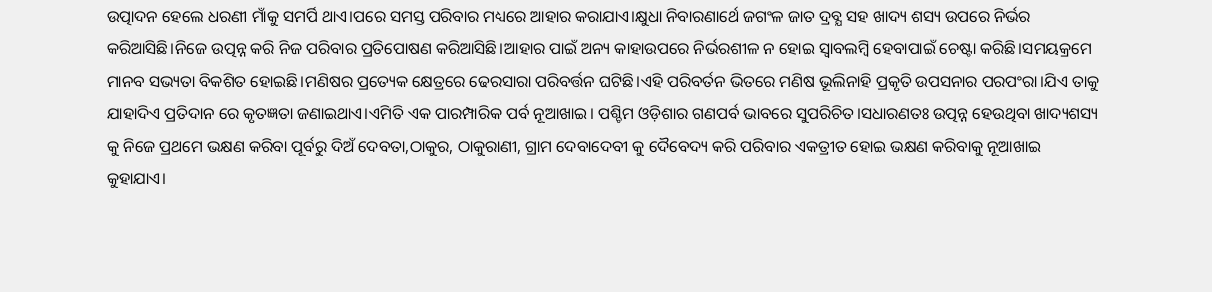ଉତ୍ପାଦନ ହେଲେ ଧରଣୀ ମାଁକୁ ସମର୍ପି ଥାଏ।ପରେ ସମସ୍ତ ପରିବାର ମଧ୍ୟରେ ଆହାର କରାଯାଏ।କ୍ଷୁଧା ନିବାରଣାର୍ଥେ ଜଗଂଳ ଜାତ ଦ୍ରବ୍ଯ ସହ ଖାଦ୍ୟ ଶସ୍ୟ ଉପରେ ନିର୍ଭର କରିଆସିଛି।ନିଜେ ଉତ୍ପନ୍ନ କରି ନିଜ ପରିବାର ପ୍ରତିପୋଷଣ କରିଆସିଛି।ଆହାର ପାଇଁ ଅନ୍ୟ କାହାଉପରେ ନିର୍ଭରଶୀଳ ନ ହୋଇ ସ୍ବାବଲମ୍ବି ହେବାପାଇଁ ଚେଷ୍ଟା କରିଛି।ସମୟକ୍ରମେ ମାନବ ସଭ୍ୟତା ବିକଶିତ ହୋଇଛି।ମଣିଷର ପ୍ରତ୍ୟେକ କ୍ଷେତ୍ରରେ ଢେରସାରା ପରିବର୍ତ୍ତନ ଘଟିଛି।ଏହି ପରିବର୍ତନ ଭିତରେ ମଣିଷ ଭୂଲିନାହି ପ୍ରକୃତି ଉପସନାର ପରପଂରା।ଯିଏ ତାକୁ ଯାହାଦିଏ ପ୍ରତିଦାନ ରେ କୃତଜ୍ଞତା ଜଣାଇଥାଏ।ଏମିତି ଏକ ପାରମ୍ପାରିକ ପର୍ବ ନୂଆଖାଇ। ପଶ୍ଚିମ ଓଡ଼ିଶାର ଗଣପର୍ବ ଭାବରେ ସୁପରିଚିତ।ସଧାରଣତଃ ଉତ୍ପନ୍ନ ହେଉଥିବା ଖାଦ୍ୟଶସ୍ୟ କୁ ନିଜେ ପ୍ରଥମେ ଭକ୍ଷଣ କରିବା ପୂର୍ବରୁ ଦିଅଁ ଦେବତା,ଠାକୁର, ଠାକୁରାଣୀ, ଗ୍ରାମ ଦେବାଦେବୀ କୁ ଦୈବେଦ୍ୟ କରି ପରିବାର ଏକତ୍ରୀତ ହୋଇ ଭକ୍ଷଣ କରିବାକୁ ନୂଆଖାଇ କୁହାଯାଏ।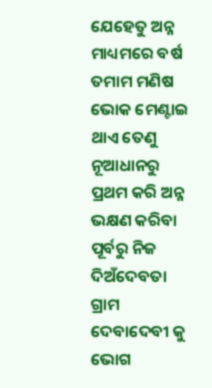ଯେହେତୁ ଅନ୍ନ ମାଧ୍ୟମରେ ବର୍ଷ ତମାମ ମଣିଷ ଭୋକ ମେଣ୍ଟାଇ ଥାଏ ତେଣୁ ନୂଆଧାନରୁ ପ୍ରଥମ କରି ଅନ୍ନ ଭକ୍ଷଣ କରିବା ପୂର୍ବରୁ ନିଜ ଦିଅଁଦେବତା ଗ୍ରାମ ଦେବାଦେବୀ କୁ ଭୋଗ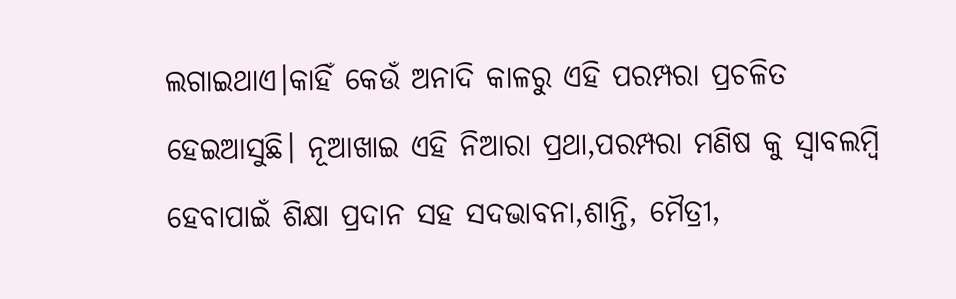ଲଗାଇଥାଏ।କାହିଁ କେଉଁ ଅନାଦି କାଳରୁ ଏହି ପରମ୍ପରା ପ୍ରଚଳିତ ହେଇଆସୁଛି। ନୂଆଖାଇ ଏହି ନିଆରା ପ୍ରଥା,ପରମ୍ପରା ମଣିଷ କୁ ସ୍ବାବଲମ୍ବି ହେବାପାଇଁ ଶିକ୍ଷା ପ୍ରଦାନ ସହ ସଦଭାବନା,ଶାନ୍ତି, ମୈତ୍ରୀ,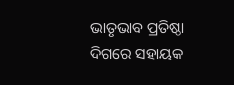ଭାତୃଭାବ ପ୍ରତିଷ୍ଠା ଦିଗରେ ସହାୟକ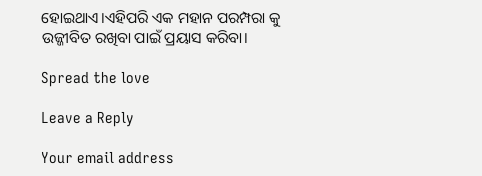ହୋଇଥାଏ।ଏହିପରି ଏକ ମହାନ ପରମ୍ପରା କୁ ଉଜ୍ଜୀବିତ ରଖିବା ପାଇଁ ପ୍ରୟାସ କରିବା।

Spread the love

Leave a Reply

Your email address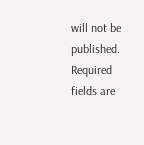will not be published. Required fields are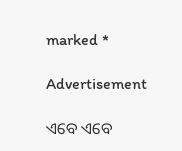marked *

Advertisement

ଏବେ ଏବେ